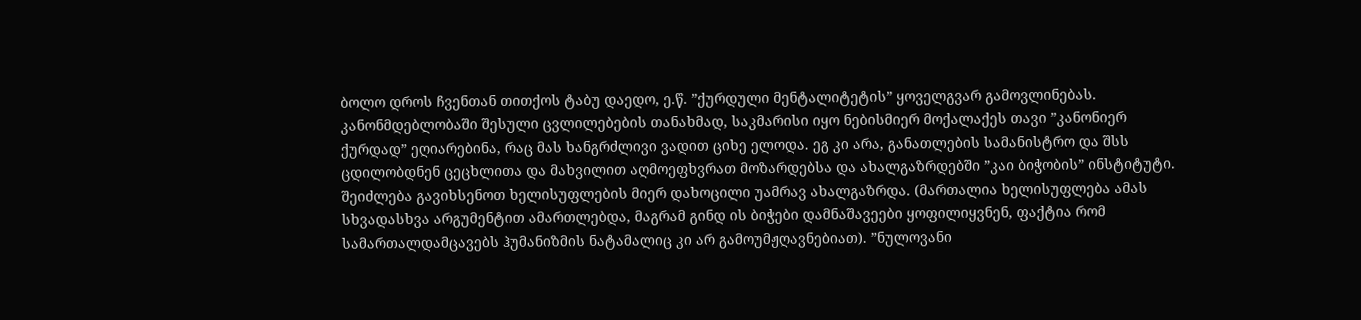ბოლო დროს ჩვენთან თითქოს ტაბუ დაედო, ე.წ. ”ქურდული მენტალიტეტის” ყოველგვარ გამოვლინებას. კანონმდებლობაში შესული ცვლილებების თანახმად, საკმარისი იყო ნებისმიერ მოქალაქეს თავი ”კანონიერ ქურდად” ეღიარებინა, რაც მას ხანგრძლივი ვადით ციხე ელოდა. ეგ კი არა, განათლების სამანისტრო და შსს ცდილობდნენ ცეცხლითა და მახვილით აღმოეფხვრათ მოზარდებსა და ახალგაზრდებში ”კაი ბიჭობის” ინსტიტუტი.
შეიძლება გავიხსენოთ ხელისუფლების მიერ დახოცილი უამრავ ახალგაზრდა. (მართალია ხელისუფლება ამას სხვადასხვა არგუმენტით ამართლებდა, მაგრამ გინდ ის ბიჭები დამნაშავეები ყოფილიყვნენ, ფაქტია რომ სამართალდამცავებს ჰუმანიზმის ნატამალიც კი არ გამოუმჟღავნებიათ). ”ნულოვანი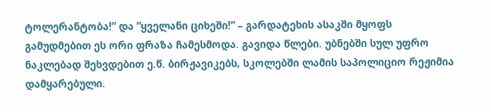ტოლერანტობა!” და ”ყველანი ციხეში!” – გარდატეხის ასაკში მყოფს გამუდმებით ეს ორი ფრაზა ჩამესმოდა. გავიდა წლები. უბნებში სულ უფრო ნაკლებად შეხვდებით ე.წ. ბირჟავიკებს, სკოლებში ლამის საპოლიციო რეჟიმია დამყარებული.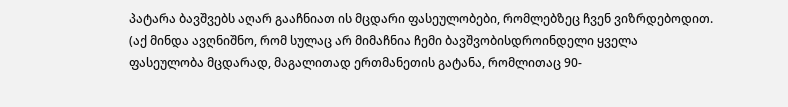პატარა ბავშვებს აღარ გააჩნიათ ის მცდარი ფასეულობები, რომლებზეც ჩვენ ვიზრდებოდით. (აქ მინდა ავღნიშნო, რომ სულაც არ მიმაჩნია ჩემი ბავშვობისდროინდელი ყველა ფასეულობა მცდარად, მაგალითად ერთმანეთის გატანა, რომლითაც 90-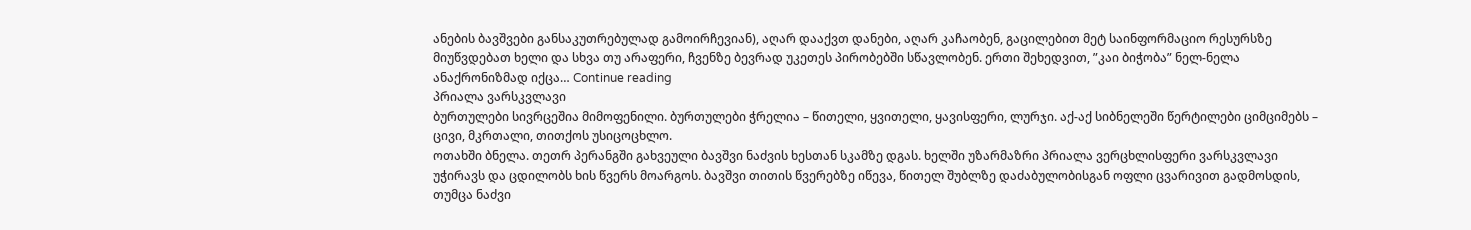ანების ბავშვები განსაკუთრებულად გამოირჩევიან), აღარ დააქვთ დანები, აღარ კაჩაობენ, გაცილებით მეტ საინფორმაციო რესურსზე მიუწვდებათ ხელი და სხვა თუ არაფერი, ჩვენზე ბევრად უკეთეს პირობებში სწავლობენ. ერთი შეხედვით, ”კაი ბიჭობა” ნელ-ნელა ანაქრონიზმად იქცა… Continue reading
პრიალა ვარსკვლავი
ბურთულები სივრცეშია მიმოფენილი. ბურთულები ჭრელია – წითელი, ყვითელი, ყავისფერი, ლურჯი. აქ-აქ სიბნელეში წერტილები ციმციმებს – ცივი, მკრთალი, თითქოს უსიცოცხლო.
ოთახში ბნელა. თეთრ პერანგში გახვეული ბავშვი ნაძვის ხესთან სკამზე დგას. ხელში უზარმაზრი პრიალა ვერცხლისფერი ვარსკვლავი უჭირავს და ცდილობს ხის წვერს მოარგოს. ბავშვი თითის წვერებზე იწევა, წითელ შუბლზე დაძაბულობისგან ოფლი ცვარივით გადმოსდის, თუმცა ნაძვი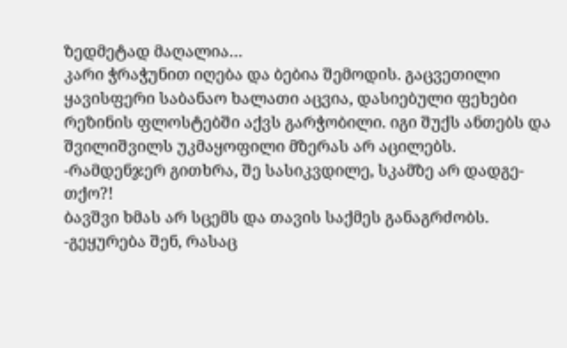ზედმეტად მაღალია…
კარი ჭრაჭუნით იღება და ბებია შემოდის. გაცვეთილი ყავისფერი საბანაო ხალათი აცვია, დასიებული ფეხები რეზინის ფლოსტებში აქვს გარჭობილი. იგი შუქს ანთებს და შვილიშვილს უკმაყოფილი მზერას არ აცილებს.
-რამდენჯერ გითხრა, შე სასიკვდილე, სკამზე არ დადგე-თქო?!
ბავშვი ხმას არ სცემს და თავის საქმეს განაგრძობს.
-გეყურება შენ, რასაც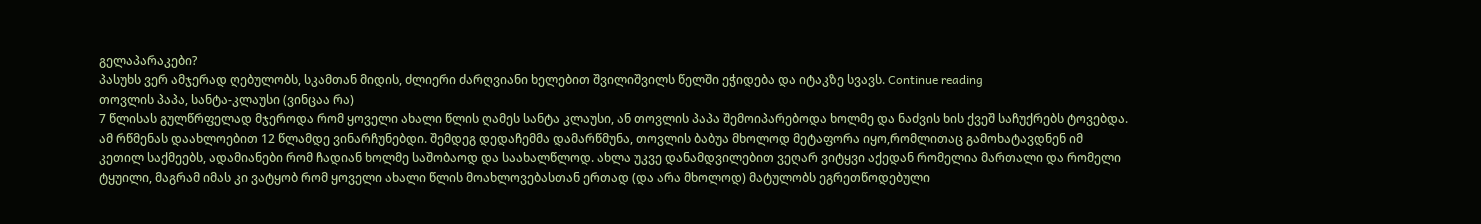გელაპარაკები?
პასუხს ვერ ამჯერად ღებულობს, სკამთან მიდის, ძლიერი ძარღვიანი ხელებით შვილიშვილს წელში ეჭიდება და იტაკზე სვავს. Continue reading
თოვლის პაპა, სანტა-კლაუსი (ვინცაა რა)
7 წლისას გულწრფელად მჯეროდა რომ ყოველი ახალი წლის ღამეს სანტა კლაუსი, ან თოვლის პაპა შემოიპარებოდა ხოლმე და ნაძვის ხის ქვეშ საჩუქრებს ტოვებდა. ამ რწმენას დაახლოებით 12 წლამდე ვინარჩუნებდი. შემდეგ დედაჩემმა დამარწმუნა, თოვლის ბაბუა მხოლოდ მეტაფორა იყო,რომლითაც გამოხატავდნენ იმ კეთილ საქმეებს, ადამიანები რომ ჩადიან ხოლმე საშობაოდ და საახალწლოდ. ახლა უკვე დანამდვილებით ვეღარ ვიტყვი აქედან რომელია მართალი და რომელი ტყუილი, მაგრამ იმას კი ვატყობ რომ ყოველი ახალი წლის მოახლოვებასთან ერთად (და არა მხოლოდ) მატულობს ეგრეთწოდებული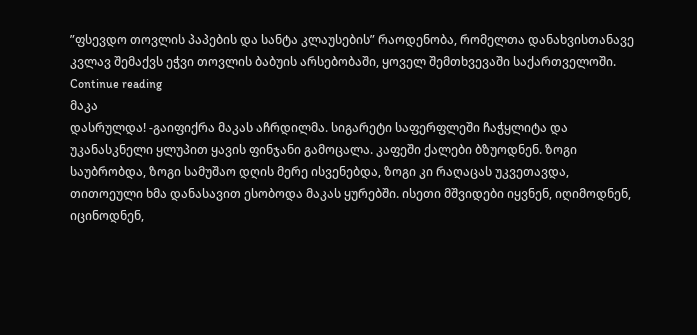”ფსევდო თოვლის პაპების და სანტა კლაუსების” რაოდენობა, რომელთა დანახვისთანავე კვლავ შემაქვს ეჭვი თოვლის ბაბუის არსებობაში, ყოველ შემთხვევაში საქართველოში. Continue reading
მაკა
დასრულდა! -გაიფიქრა მაკას აჩრდილმა. სიგარეტი საფერფლეში ჩაჭყლიტა და უკანასკნელი ყლუპით ყავის ფინჯანი გამოცალა. კაფეში ქალები ბზუოდნენ. ზოგი საუბრობდა, ზოგი სამუშაო დღის მერე ისვენებდა, ზოგი კი რაღაცას უკვეთავდა, თითოეული ხმა დანასავით ესობოდა მაკას ყურებში. ისეთი მშვიდები იყვნენ, იღიმოდნენ, იცინოდნენ,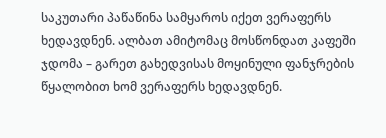საკუთარი პაწაწინა სამყაროს იქეთ ვერაფერს ხედავდნენ. ალბათ ამიტომაც მოსწონდათ კაფეში ჯდომა – გარეთ გახედვისას მოყინული ფანჯრების წყალობით ხომ ვერაფერს ხედავდნენ.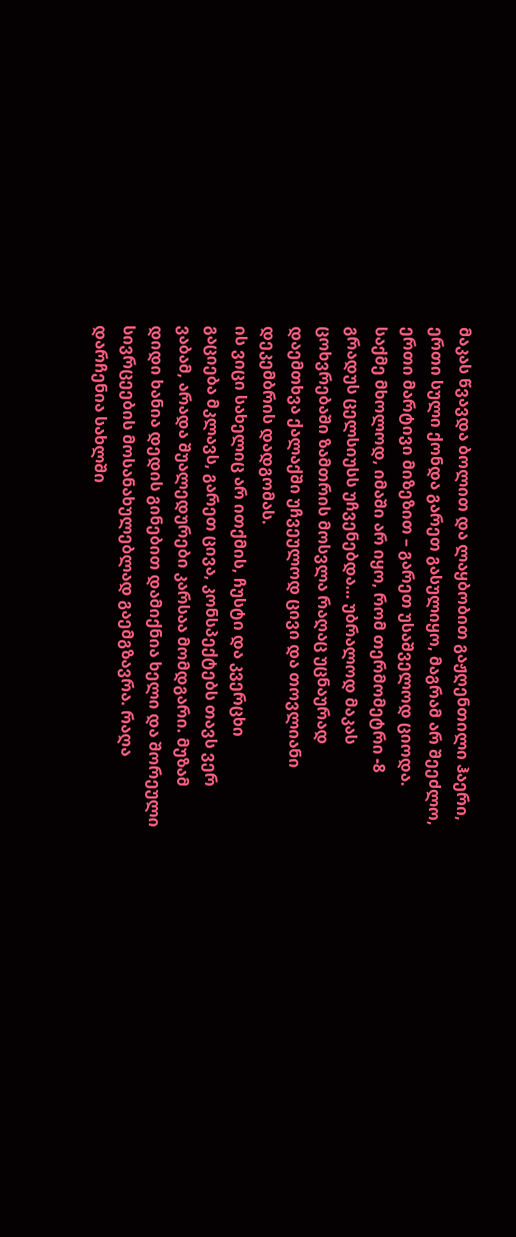მაკას წვავდა ბოლით და ლაყბობით გაჟღენთილი ჰაერი, ერთი სული ქონდა გარეთ გასულიყო, მაგრამ არ შეეძლო, ერთი მარტივი მიზეზით – გარეთ უსაშველოდ ციოდა. საქმე მხოლოდ, იმაში არ იყო, რომ თერმომეტრი -8 გრადუს ცელსიუსს უჩვენებდა… უბრალოდ მაკას ცოხვრებაში ზამთრის მოსვლა რაღაც უცნაურად დაემთხვა ქალაქში უჩვეულოდ ცივი და თოვლიანი დეკემბრის დადგომას.
ის ვიცი სახელიც არ ითქმის, ჩუსტი და კვერცხი
გაციება მკლავს, გარეთ ცივა, კონსპექტებს თავს ვერ ვაბამ, არადა შუალედურები კარსაა მომდგარი. მუზამ დიდი ხანია დედის გინებით დამიქნია ხელი და შორეული სივრცეების მოსანახულებლად გაემგზავრა. რაღა დარჩენია სახლში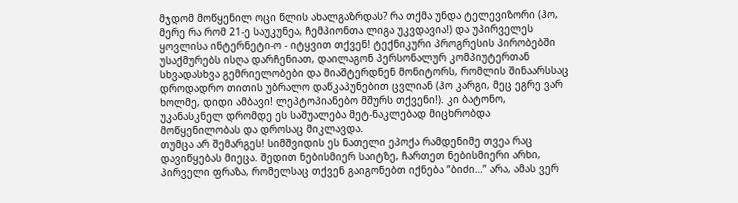მჯდომ მოწყენილ ოცი წლის ახალგაზრდას? რა თქმა უნდა ტელევიზორი (ჰო, მერე რა რომ 21-ე საუკუნეა, ჩემპიონთა ლიგა უკვდავია!) და უპირველეს ყოვლისა ინტერნეტი-ო - იტყვით თქვენ! ტექნიკური პროგრესის პირობებში უსაქმურებს ისღა დარჩენიათ, დაილაგონ პერსონალურ კომპიუტერთან სხვადასხვა გემრიელობები და მიაშტერდნენ მონიტორს, რომლის შინაარსსაც დროდადრო თითის უბრალო დაწკაპუნებით ცვლიან (ჰო კარგი, მეც ეგრე ვარ ხოლმე, დიდი ამბავი! ლეპტოპიანებო მშურს თქვენი!). კი ბატონო, უკანასკნელ დრომდე ეს საშუალება მეტ-ნაკლებად მიცხრობდა მოწყენილობას და დროსაც მიკლავდა.
თუმცა არ შემარგეს! სიმშვიდის ეს ნათელი ეპოქა რამდენიმე თვეა რაც დავიწყებას მიეცა. შედით ნებისმიერ საიტზე, ჩართეთ ნებისმიერი არხი, პირველი ფრაზა, რომელსაც თქვენ გაიგონებთ იქნება ”ბიძი…” არა, ამას ვერ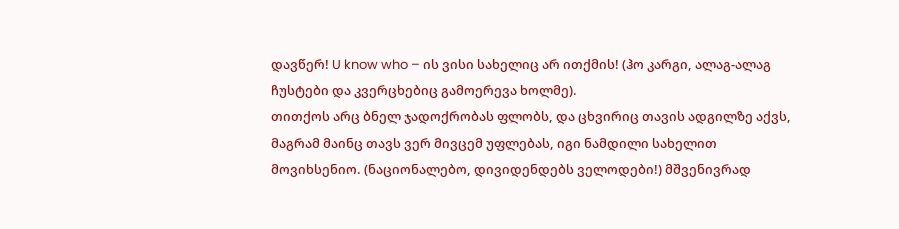დავწერ! U know who – ის ვისი სახელიც არ ითქმის! (ჰო კარგი, ალაგ-ალაგ ჩუსტები და კვერცხებიც გამოერევა ხოლმე).
თითქოს არც ბნელ ჯადოქრობას ფლობს, და ცხვირიც თავის ადგილზე აქვს, მაგრამ მაინც თავს ვერ მივცემ უფლებას, იგი ნამდილი სახელით მოვიხსენიო. (ნაციონალებო, დივიდენდებს ველოდები!) მშვენივრად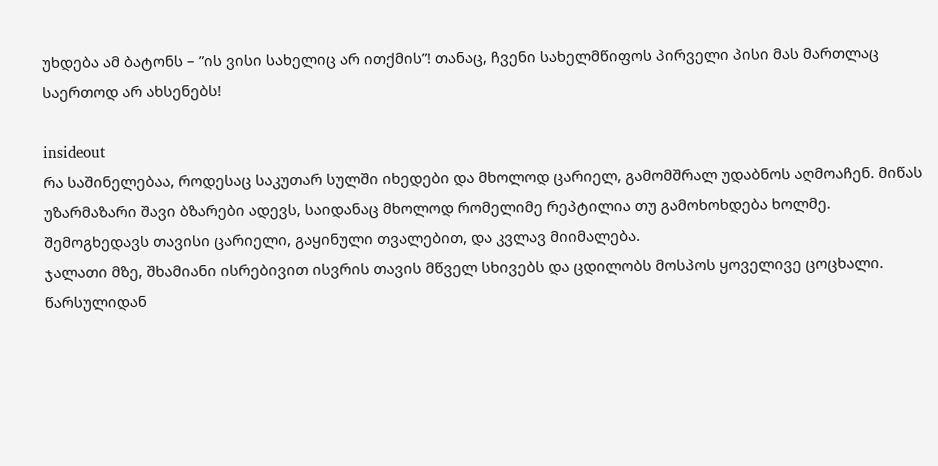უხდება ამ ბატონს – ”ის ვისი სახელიც არ ითქმის”! თანაც, ჩვენი სახელმწიფოს პირველი პისი მას მართლაც საერთოდ არ ახსენებს!

insideout
რა საშინელებაა, როდესაც საკუთარ სულში იხედები და მხოლოდ ცარიელ, გამომშრალ უდაბნოს აღმოაჩენ. მიწას უზარმაზარი შავი ბზარები ადევს, საიდანაც მხოლოდ რომელიმე რეპტილია თუ გამოხოხდება ხოლმე. შემოგხედავს თავისი ცარიელი, გაყინული თვალებით, და კვლავ მიიმალება.
ჯალათი მზე, შხამიანი ისრებივით ისვრის თავის მწველ სხივებს და ცდილობს მოსპოს ყოველივე ცოცხალი. წარსულიდან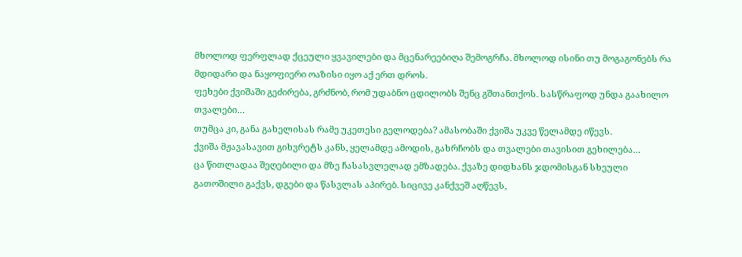მხოლოდ ფერფლად ქცეული ყვავილები და მცენარეებიღა შემოგრჩა. მხოლოდ ისინი თუ მოგაგონებს რა მდიდარი და ნაყოფიერი ოაზისი იყო აქ ერთ დროს.
ფეხები ქვიშაში გეძირება, გრძნობ, რომ უდაბნო ცდილობს შენც გშთანთქოს. სასწრაფოდ უნდა გაახილო თვალები…
თუმცა კი, განა გახელისას რამე უკეთესი გელოდება? ამასობაში ქვიშა უკვე წელამდე იწევს.
ქვიშა მჟავასავით გიხვრეტს კანს, ყელამდე ამოდის, გახრჩობს და თვალები თავისით გეხილება…
ცა წითლადაა შეღებილი და მზე ჩასასვლელად ემზადება. ქვაზე დიდხანს ჯდომისგან სხეული გათოშილი გაქვს, დგები და წასვლას აპირებ. სიცივე კანქვეშ აღწევს,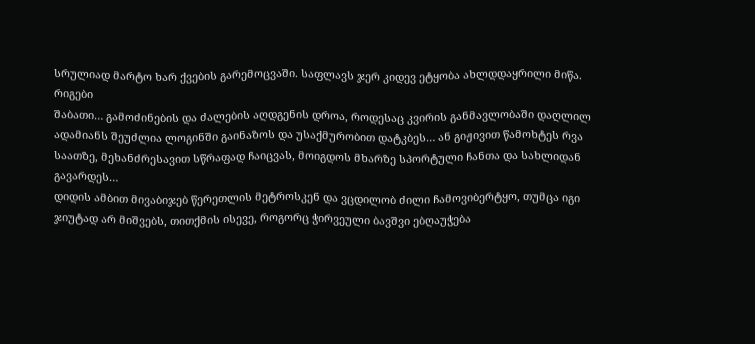სრულიად მარტო ხარ ქვების გარემოცვაში. საფლავს ჯერ კიდევ ეტყობა ახლდდაყრილი მიწა.
რიგები
შაბათი… გამოძინების და ძალების აღდგენის დროა, როდესაც კვირის განმავლობაში დაღლილ ადამიანს შეუძლია ლოგინში გაინაზოს და უსაქმურობით დატკბეს… ან გიჟივით წამოხტეს რვა საათზე, მეხანძრესავით სწრაფად ჩაიცვას, მოიგდოს მხარზე სპორტული ჩანთა და სახლიდან გავარდეს…
დიდის ამბით მივაბიჯებ წერეთლის მეტროსკენ და ვცდილობ ძილი ჩამოვიბერტყო, თუმცა იგი ჯიუტად არ მიშვებს, თითქმის ისევე, როგორც ჭირვეული ბავშვი ებღაუჭება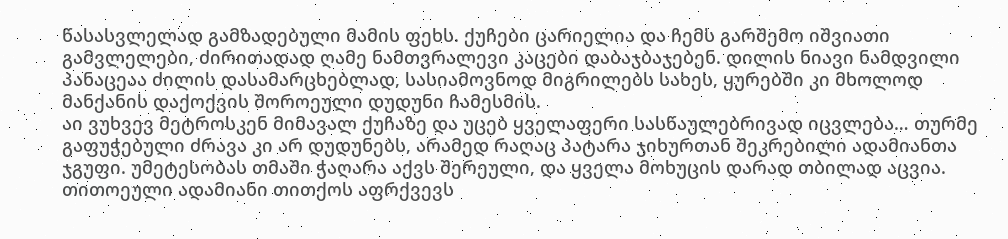წასასვლელად გამზადებული მამის ფეხს. ქუჩები ცარიელია და ჩემს გარშემო იშვიათი გამვლელები, ძირითადად ღამე ნამთვრალევი კაცები დაბაჯბაჯებენ. დილის ნიავი ნამდვილი პანაცეაა ძილის დასამარცხებლად, სასიამოვნოდ მიგრილებს სახეს, ყურებში კი მხოლოდ მანქანის დაქოქვის შოროეული დუდუნი ჩამესმის.
აი ვუხვევ მეტროსკენ მიმავალ ქუჩაზე და უცებ ყველაფერი სასწაულებრივად იცვლება… თურმე გაფუჭებული ძრავა კი არ დუდუნებს, არამედ რაღაც პატარა ჯიხურთან შეკრებილი ადამიანთა ჯგუფი. უმეტესობას თმაში ჭაღარა აქვს შერეული, და ყველა მოხუცის დარად თბილად აცვია. თითოეული ადამიანი თითქოს აფრქვევს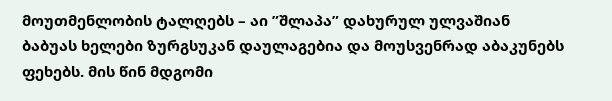მოუთმენლობის ტალღებს – აი ”შლაპა” დახურულ ულვაშიან ბაბუას ხელები ზურგსუკან დაულაგებია და მოუსვენრად აბაკუნებს ფეხებს. მის წინ მდგომი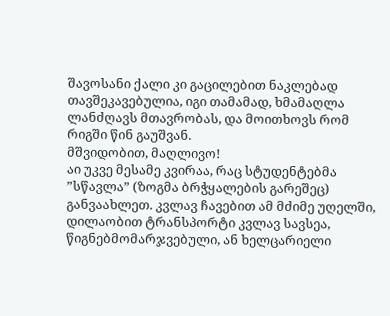შავოსანი ქალი კი გაცილებით ნაკლებად თავშეკავებულია, იგი თამამად, ხმამაღლა ლანძღავს მთავრობას, და მოითხოვს რომ რიგში წინ გაუშვან.
მშვიდობით, მაღლივო!
აი უკვე მესამე კვირაა, რაც სტუდენტებმა ”სწავლა” (ზოგმა ბრჭყალების გარეშეც) განვაახლეთ. კვლავ ჩავებით ამ მძიმე უღელში, დილაობით ტრანსპორტი კვლავ სავსეა, წიგნებმომარჯვებული, ან ხელცარიელი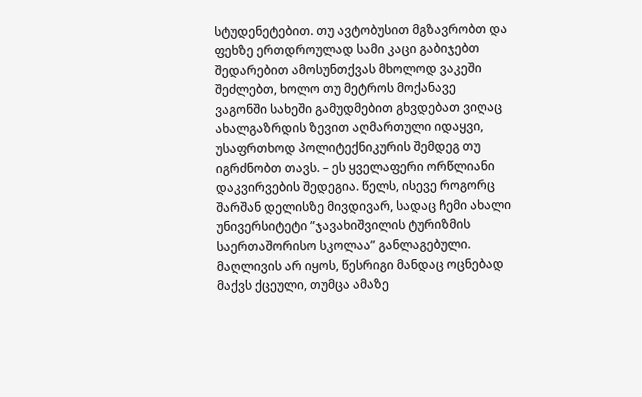სტუდენეტებით. თუ ავტობუსით მგზავრობთ და ფეხზე ერთდროულად სამი კაცი გაბიჯებთ შედარებით ამოსუნთქვას მხოლოდ ვაკეში შეძლებთ, ხოლო თუ მეტროს მოქანავე ვაგონში სახეში გამუდმებით გხვდებათ ვიღაც ახალგაზრდის ზევით აღმართული იდაყვი, უსაფრთხოდ პოლიტექნიკურის შემდეგ თუ იგრძნობთ თავს. – ეს ყველაფერი ორწლიანი დაკვირვების შედეგია. წელს, ისევე როგორც შარშან დელისზე მივდივარ, სადაც ჩემი ახალი უნივერსიტეტი ”ჯავახიშვილის ტურიზმის საერთაშორისო სკოლაა” განლაგებული. მაღლივის არ იყოს, წესრიგი მანდაც ოცნებად მაქვს ქცეული, თუმცა ამაზე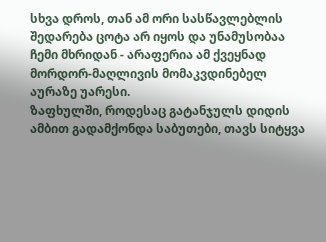სხვა დროს, თან ამ ორი სასწავლებლის შედარება ცოტა არ იყოს და უნამუსობაა ჩემი მხრიდან - არაფერია ამ ქვეყნად მორდორ-მაღლივის მომაკვდინებელ აურაზე უარესი.
ზაფხულში, როდესაც გატანჯულს დიდის ამბით გადამქონდა საბუთები, თავს სიტყვა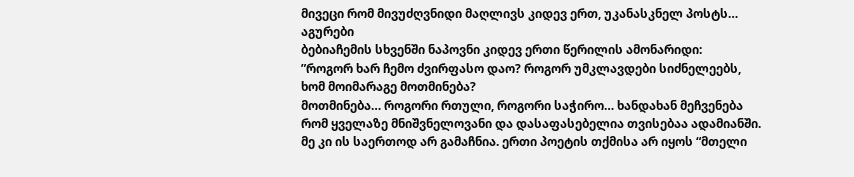მივეცი რომ მივუძღვნიდი მაღლივს კიდევ ერთ, უკანასკნელ პოსტს…
აგურები
ბებიაჩემის სხვენში ნაპოვნი კიდევ ერთი წერილის ამონარიდი:
”როგორ ხარ ჩემო ძვირფასო დაო? როგორ უმკლავდები სიძნელეებს, ხომ მოიმარაგე მოთმინება?
მოთმინება… როგორი რთული, როგორი საჭირო… ხანდახან მეჩვენება რომ ყველაზე მნიშვნელოვანი და დასაფასებელია თვისებაა ადამიანში. მე კი ის საერთოდ არ გამაჩნია. ერთი პოეტის თქმისა არ იყოს “მთელი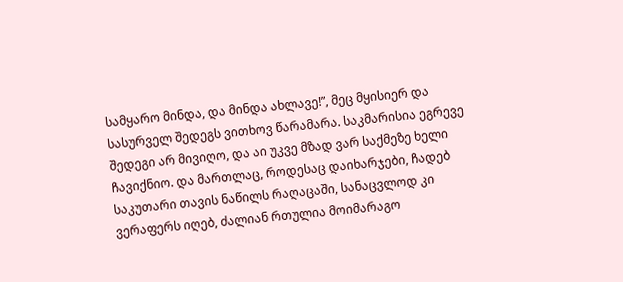სამყარო მინდა, და მინდა ახლავე!”, მეც მყისიერ და სასურველ შედეგს ვითხოვ წარამარა. საკმარისია ეგრევე შედეგი არ მივიღო, და აი უკვე მზად ვარ საქმეზე ხელი ჩავიქნიო. და მართლაც, როდესაც დაიხარჯები, ჩადებ საკუთარი თავის ნაწილს რაღაცაში, სანაცვლოდ კი ვერაფერს იღებ, ძალიან რთულია მოიმარაგო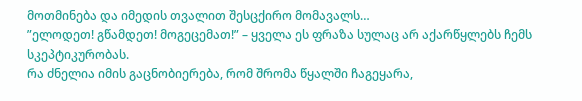მოთმინება და იმედის თვალით შესცქირო მომავალს…
”ელოდეთ! გწამდეთ! მოგეცემათ!” – ყველა ეს ფრაზა სულაც არ აქარწყლებს ჩემს სკეპტიკურობას.
რა ძნელია იმის გაცნობიერება, რომ შრომა წყალში ჩაგეყარა,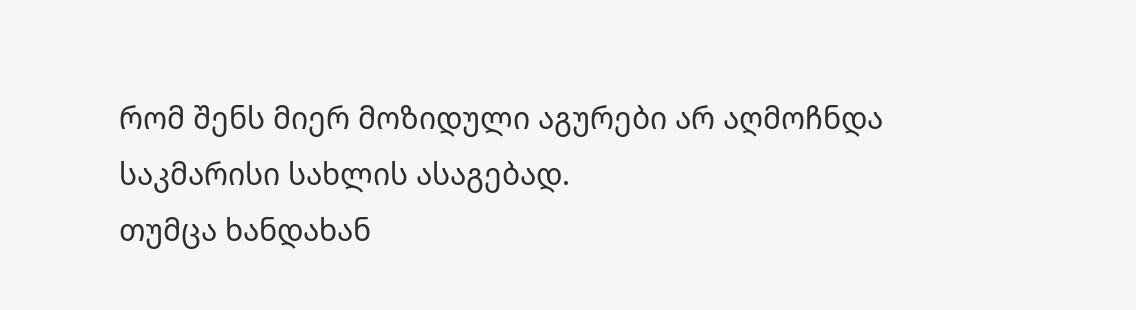რომ შენს მიერ მოზიდული აგურები არ აღმოჩნდა საკმარისი სახლის ასაგებად.
თუმცა ხანდახან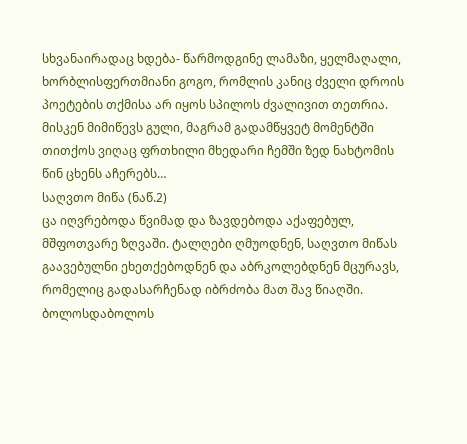სხვანაირადაც ხდება- წარმოდგინე ლამაზი, ყელმაღალი, ხორბლისფერთმიანი გოგო, რომლის კანიც ძველი დროის პოეტების თქმისა არ იყოს სპილოს ძვალივით თეთრია. მისკენ მიმიწევს გული, მაგრამ გადამწყვეტ მომენტში თითქოს ვიღაც ფრთხილი მხედარი ჩემში ზედ ნახტომის წინ ცხენს აჩერებს…
საღვთო მიწა (ნაწ.2)
ცა იღვრებოდა წვიმად და ზავდებოდა აქაფებულ, მშფოთვარე ზღვაში. ტალღები ღმუოდნენ, საღვთო მიწას გაავებულნი ეხეთქებოდნენ და აბრკოლებდნენ მცურავს, რომელიც გადასარჩენად იბრძობა მათ შავ წიაღში. ბოლოსდაბოლოს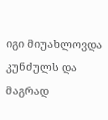იგი მიუახლოვდა კუნძულს და მაგრად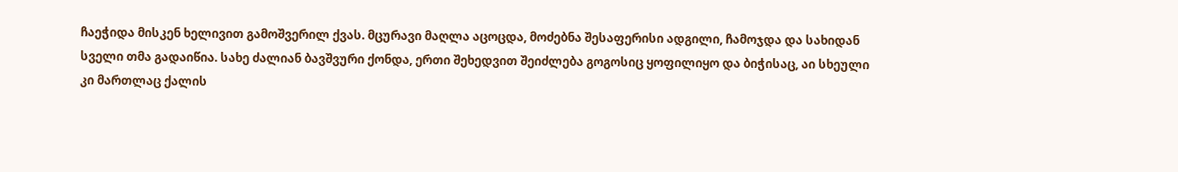ჩაეჭიდა მისკენ ხელივით გამოშვერილ ქვას. მცურავი მაღლა აცოცდა, მოძებნა შესაფერისი ადგილი, ჩამოჯდა და სახიდან სველი თმა გადაიწია. სახე ძალიან ბავშვური ქონდა, ერთი შეხედვით შეიძლება გოგოსიც ყოფილიყო და ბიჭისაც, აი სხეული კი მართლაც ქალის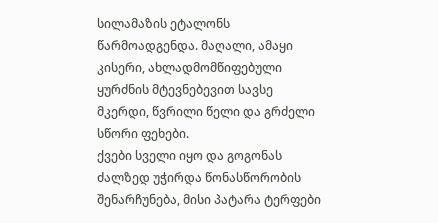სილამაზის ეტალონს წარმოადგენდა. მაღალი, ამაყი კისერი, ახლადმომწიფებული ყურძნის მტევნებევით სავსე მკერდი, წვრილი წელი და გრძელი სწორი ფეხები.
ქვები სველი იყო და გოგონას ძალზედ უჭირდა წონასწორობის შენარჩუნება, მისი პატარა ტერფები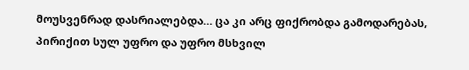მოუსვენრად დასრიალებდა… ცა კი არც ფიქრობდა გამოდარებას, პირიქით სულ უფრო და უფრო მსხვილ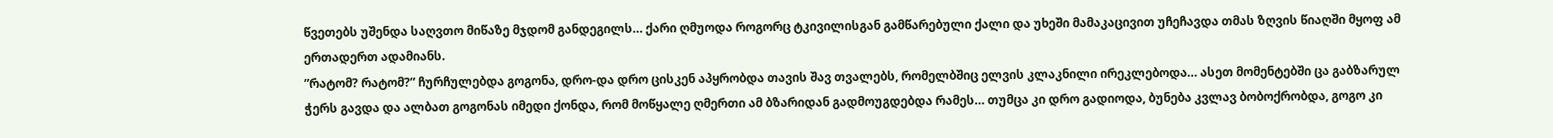წვეთებს უშენდა საღვთო მიწაზე მჯდომ განდეგილს… ქარი ღმუოდა როგორც ტკივილისგან გამწარებული ქალი და უხეში მამაკაცივით უჩეჩავდა თმას ზღვის წიაღში მყოფ ამ ერთადერთ ადამიანს.
”რატომ? რატომ?” ჩურჩულებდა გოგონა, დრო-და დრო ცისკენ აპყრობდა თავის შავ თვალებს, რომელბშიც ელვის კლაკნილი ირეკლებოდა… ასეთ მომენტებში ცა გაბზარულ ჭერს გავდა და ალბათ გოგონას იმედი ქონდა, რომ მოწყალე ღმერთი ამ ბზარიდან გადმოუგდებდა რამეს… თუმცა კი დრო გადიოდა, ბუნება კვლავ ბობოქრობდა, გოგო კი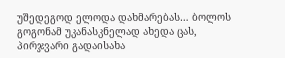უშედეგოდ ელოდა დახმარებას… ბოლოს გოგონამ უკანასკნელად ახედა ცას, პირჯვარი გადაისახა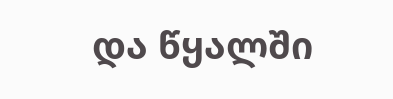და წყალში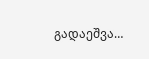გადაეშვა…